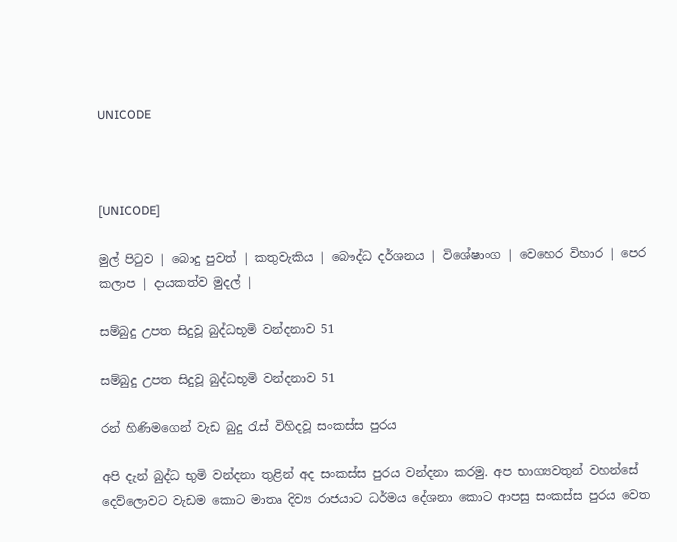UNICODE



[UNICODE]

මුල් පිටුව | බොදු පුවත් | කතුවැකිය | බෞද්ධ දර්ශනය | විශේෂාංග | වෙහෙර විහාර | පෙර කලාප | දායකත්ව මුදල් |

සම්බුදු උපත සිදුවූ බුද්ධභූමි වන්දනාව 51

සම්බුදු උපත සිදුවූ බුද්ධභූමි වන්දනාව 51

රන් හිණිමගෙන් වැඩ බුදු රැස් විහිදවූ සංකස්ස පුරය

අපි දැන් බුද්ධ භුමි වන්දනා තුළින් අද සංකස්ස පුරය වන්දනා කරමු. අප භාග්‍යවතුන් වහන්සේ දෙව්ලොවට වැඩම කොට මාතෘ දිව්‍ය රාජයාට ධර්මය දේශනා කොට ආපසු සංකස්ස පුරය වෙත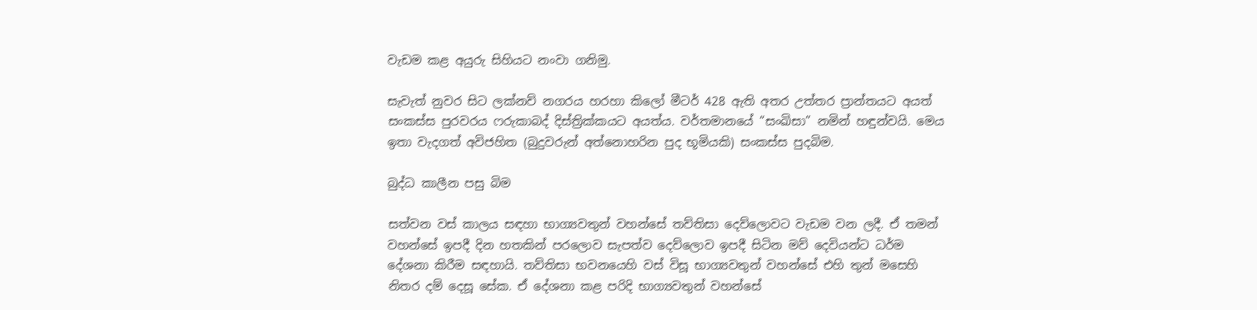වැඩම කළ අයුරු සිහියට නංවා ගනිමු.

සැවැත් නුවර සිට ලක්නව් නගරය හරහා කිලෝ මීටර් 428 ඇති අතර උත්තර ප්‍රාන්තයට අයත් සංකස්ස පුරවරය ෆරුකාබද් දිස්ත්‍රික්කයට අයත්ය. වර්තමානයේ “සංඛිසා” නමින් හඳුන්වයි. මෙය ඉතා වැදගත් අවිජහිත (බුදුවරුන් අත්නොහරින පුද භූමියකි) සංකස්ස පුදබිම.

බුද්ධ කාලීන පසු බිම

සත්වන වස් කාලය සඳහා භාග්‍යවතුන් වහන්සේ තව්තිසා දෙව්ලොවට වැඩම වන ලදී. ඒ තමන් වහන්සේ ඉපදී දින හතකින් පරලොව සැපත්ව දෙව්ලොව ඉපදී සිටින මව් දෙවියන්ට ධර්ම දේශනා කිරීම සඳහායි. තව්තිසා භවනයෙහි වස් විසූ භාග්‍යවතුන් වහන්සේ එහි තුන් මසෙහි නිතර දම් දෙසූ සේක. ඒ දේශනා කළ පරිදි භාග්‍යවතුන් වහන්සේ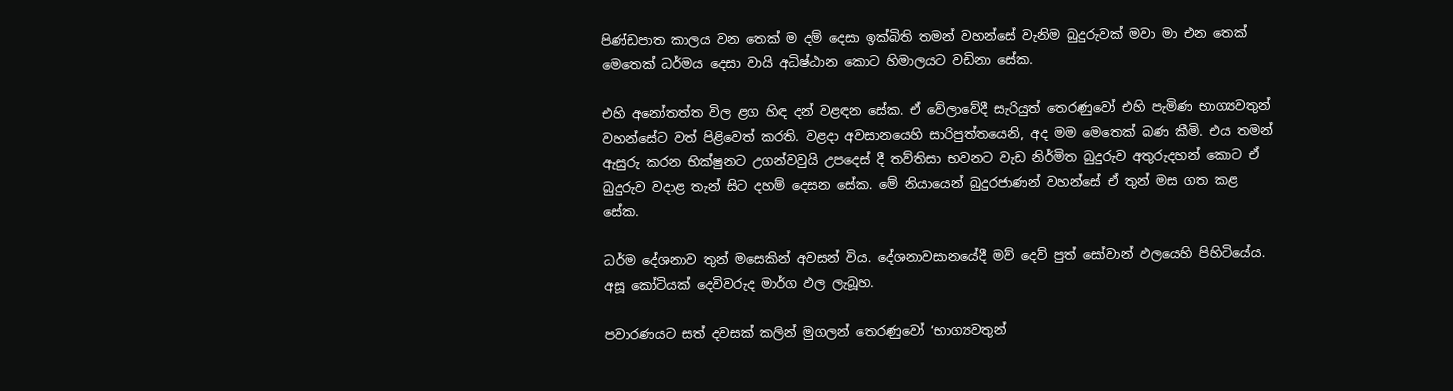පිණ්ඩපාත කාලය වන තෙක් ම දම් දෙසා ඉක්බිති තමන් වහන්සේ වැනිම බුදුරුවක් මවා මා එන තෙක් මෙතෙක් ධර්මය දෙසා වායි අධිෂ්ඨාන කොට හිමාලයට වඩිනා සේක.

එහි අනෝතත්ත විල ළග හිඳ දන් වළඳන සේක. ඒ වේලාවේදී සැරියුත් තෙරණුවෝ එහි පැමිණ භාග්‍යවතුන් වහන්සේට වත් පිළිවෙත් කරති. වළදා අවසානයෙහි සාරිපුත්තයෙනි, අද මම මෙතෙක් බණ කීමි. එය තමන් ඇසුරු කරන භික්ෂුනට උගන්වවුයි උපදෙස් දී තව්තිසා භවනට වැඩ නිර්මිත බුදුරුව අතුරුදහන් කොට ඒ බුදුරුව වදාළ තැන් සිට දහම් දෙසන සේක. මේ නියායෙන් බුදුරජාණන් වහන්සේ ඒ තුන් මස ගත කළ සේක.

ධර්ම දේශනාව තුන් මසෙකින් අවසන් විය. දේශනාවසානයේදී මව් දෙව් පුත් සෝවාන් ඵලයෙහි පිහිටියේය. අසූ කෝටියක් දෙවිවරුද මාර්ග ඵල ලැබූහ.

පවාරණයට සත් දවසක් කලින් මුගලන් තෙරණුවෝ ‘භාග්‍යවතුන්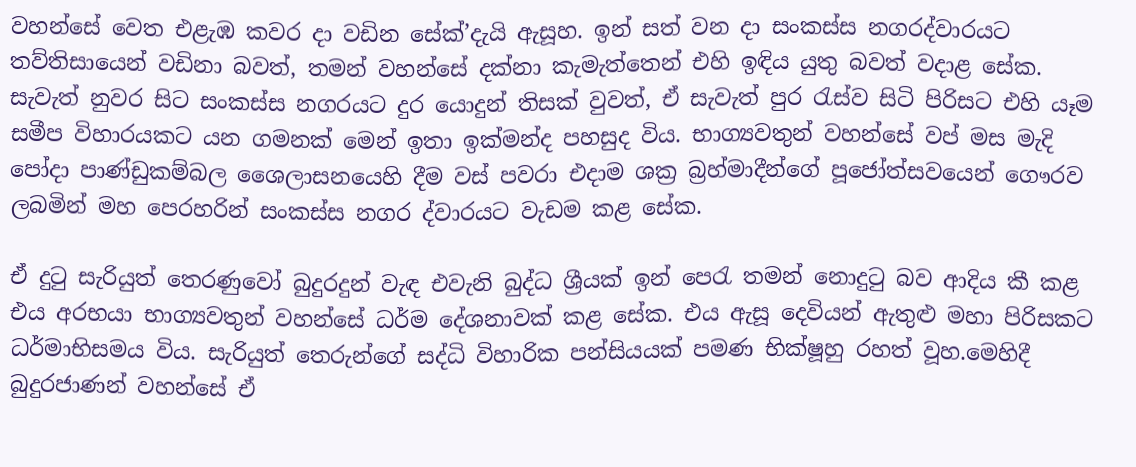වහන්සේ වෙත එළැඹ කවර දා වඩින සේක්’දැයි ඇසූහ. ඉන් සත් වන දා සංකස්ස නගරද්වාරයට තව්තිසායෙන් වඩිනා බවත්, තමන් වහන්සේ දක්නා කැමැත්තෙන් එහි ඉඳිය යුතු බවත් වදාළ සේක. සැවැත් නුවර සිට සංකස්ස නගරයට දුර යොදුන් තිසක් වුවත්, ඒ සැවැත් පුර රැස්ව සිටි පිරිසට එහි යෑම සමීප විහාරයකට යන ගමනක් මෙන් ඉතා ඉක්මන්ද පහසුද විය. භාග්‍යවතුන් වහන්සේ වප් මස මැදි පෝදා පාණ්ඩුකම්බල ශෛලාසනයෙහි දීම වස් පවරා එදාම ශක්‍ර බ්‍රහ්මාදීන්ගේ පූජෝත්සවයෙන් ගෞරව ලබමින් මහ පෙරහරින් සංකස්ස නගර ද්වාරයට වැඩම කළ සේක.

ඒ දුටු සැරියුත් තෙරණුවෝ බුදුරදුන් වැඳ එවැනි බුද්ධ ශ්‍රීයක් ඉන් පෙරැ තමන් නොදුටු බව ආදිය කී කළ එය අරභයා භාග්‍යවතුන් වහන්සේ ධර්ම දේශනාවක් කළ සේක. එය ඇසූ දෙවියන් ඇතුළු මහා පිරිසකට ධර්මාභිසමය විය. සැරියුත් තෙරුන්ගේ සද්ධි විහාරික පන්සියයක් පමණ භික්ෂූහු රහත් වූහ.මෙහිදී බුදුරජාණන් වහන්සේ ඒ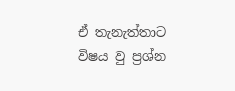ඒ තැනැත්තාට විෂය වු ප්‍රශ්න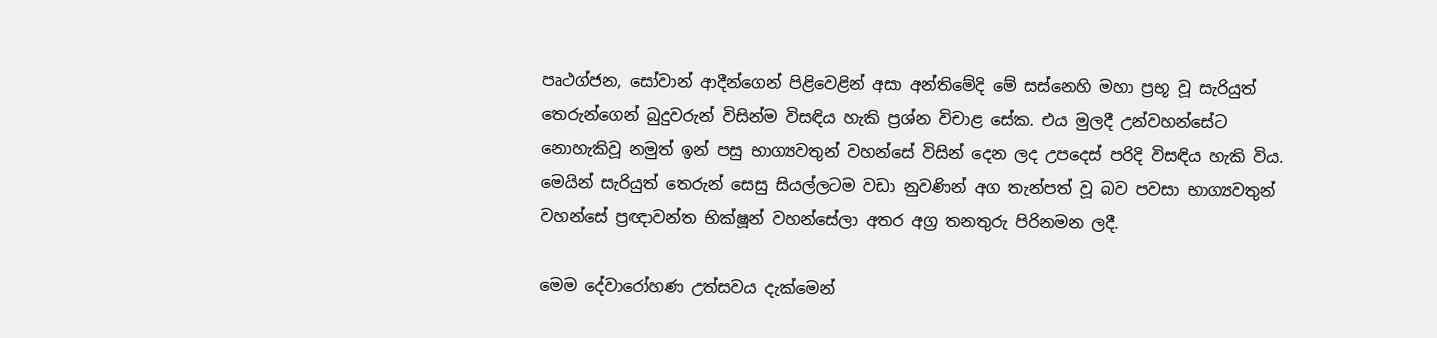පෘථග්ජන, සෝවාන් ආදීන්ගෙන් පිළිවෙළින් අසා අන්තිමේදි මේ සස්නෙහි මහා ප්‍රභූ වූ සැරියුත් තෙරුන්ගෙන් බුදුවරුන් විසින්ම විසඳිය හැකි ප්‍රශ්න විචාළ සේක. එය මුලදී උන්වහන්සේට නොහැකිවූ නමුත් ඉන් පසු භාග්‍යවතුන් වහන්සේ විසින් දෙන ලද උපදෙස් පරිදි විසඳිය හැකි විය. මෙයින් සැරියුත් තෙරුන් සෙසු සියල්ලටම වඩා නුවණින් අග තැන්පත් වූ බව පවසා භාග්‍යවතුන් වහන්සේ ප්‍රඥාවන්ත භික්ෂූන් වහන්සේලා අතර අග්‍ර තනතුරු පිරිනමන ලදී.

මෙම දේවාරෝහණ උත්සවය දැක්මෙන්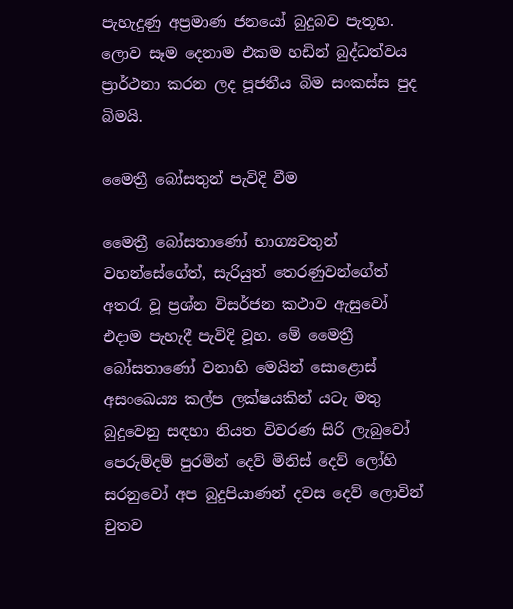පැහැදුණු අප්‍රමාණ ජනයෝ බුදුබව පැතූහ. ලොව සෑම දෙනාම එකම හඩින් බුද්ධත්වය ප්‍රාර්ථනා කරන ලද පූජනීය බිම සංකස්ස පුද බිමයි.

මෛත්‍රී බෝසතුන් පැවිදි වීම

මෛත්‍රී බෝසතාණෝ භාග්‍යවතුන් වහන්සේගේත්, සැරියුත් තෙරණුවන්ගේත් අතරැ වූ ප්‍රශ්න විසර්ජන කථාව ඇසුවෝ එදාම පැහැදී පැවිදි වූහ. මේ මෛත්‍රී බෝසතාණෝ වනාහි මෙයින් සොළොස් අසංඛෙය්‍ය කල්ප ලක්ෂයකින් යටැ මතු බුදුවෙනු සඳහා නියත විවරණ සිරි ලැබුවෝ පෙරුම්දම් පුරමින් දෙව් මිනිස් දෙව් ලෝහි සරනුවෝ අප බුදුපියාණන් දවස දෙව් ලොවින් චුතව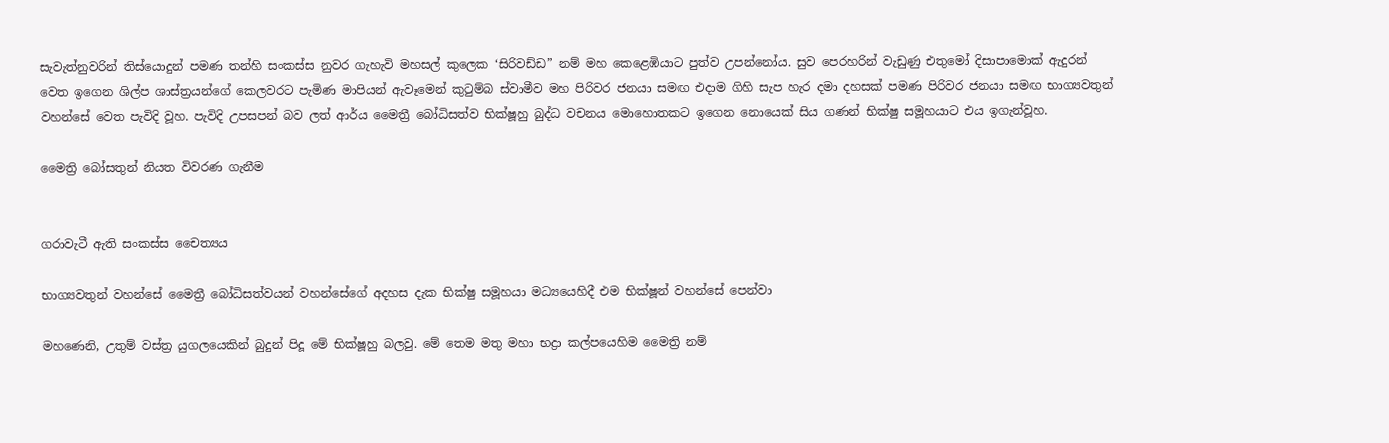සැවැත්නුවරින් තිස්යොදුන් පමණ තන්හි සංකස්ස නුවර ගැහැවි මහසල් කුලෙක ‘සිරිවඩ්ඩ” නම් මහ කෙළෙඹියාට පුත්ව උපන්නෝය. සුව පෙරහරින් වැඩුණු එතුමෝ දිසාපාමොක් ඇදුරන් වෙත ඉගෙන ශිල්ප ශාස්ත්‍රයන්ගේ කෙලවරට පැමිණ මාපියන් ඇවෑමෙන් කුටුම්බ ස්වාමීව මහ පිරිවර ජනයා සමඟ එදාම ගිහි සැප හැර දමා දහසක් පමණ පිරිවර ජනයා සමඟ භාග්‍යවතුන් වහන්සේ වෙත පැවිදි වූහ. පැවිදි උපසපන් බව ලත් ආර්ය මෛත්‍රී බෝධිසත්ව භික්ෂූහු බුද්ධ වචනය මොහොතකට ඉගෙන නොයෙක් සිය ගණන් භික්ෂු සමූහයාට එය ඉගැන්වූහ.

මෛත්‍රි බෝසතුන් නියත විවරණ ගැනීම


ගරාවැටී ඇති සංකස්ස චෛත්‍යය

භාග්‍යවතුන් වහන්සේ මෛත්‍රී බෝධිසත්වයන් වහන්සේගේ අදහස දැක භික්ෂු සමූහයා මධ්‍යයෙහිදී එම භික්ෂූන් වහන්සේ පෙන්වා

මහණෙනි, උතුම් වස්ත්‍ර යුගලයෙකින් බුදුන් පිදූ මේ භික්ෂූහු බලවු. මේ තෙම මතු මහා භද්‍රා කල්පයෙහිම මෛත්‍රි නම්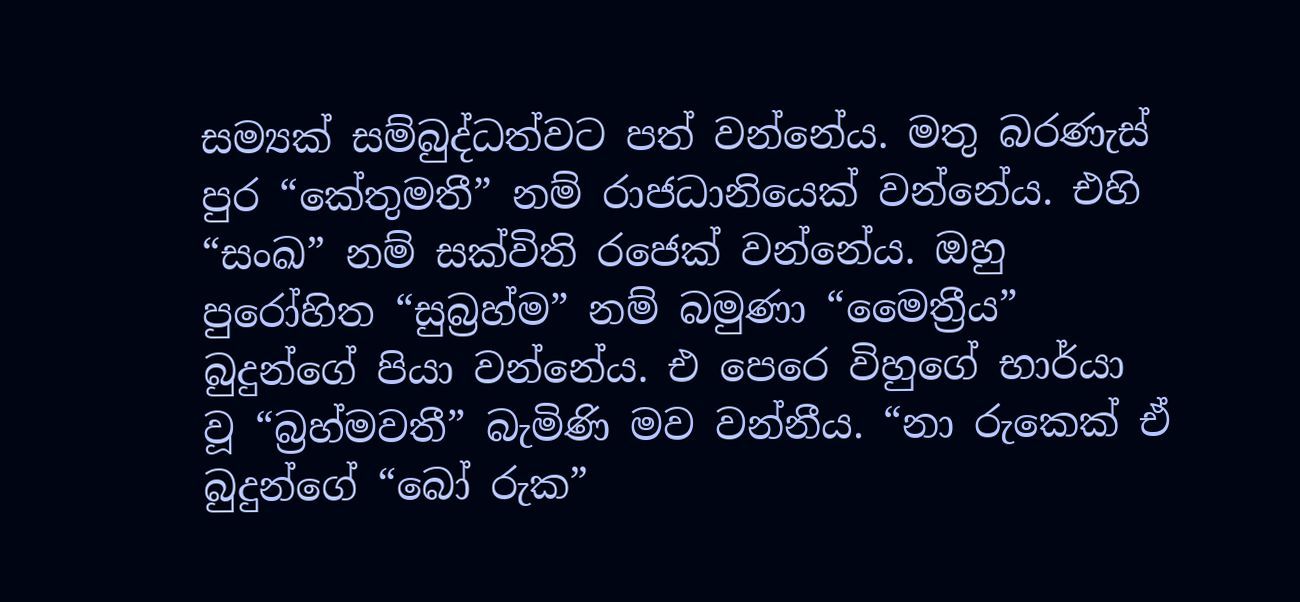සම්‍යක් සම්බුද්ධත්වට පත් වන්නේය. මතු බරණැස් පුර “කේතුමතී” නම් රාජධානියෙක් වන්නේය. එහි “සංඛ” නම් සක්විති රජෙක් වන්නේය. ඔහු පුරෝහිත “සුබ්‍රහ්ම” නම් බමුණා “මෛත්‍රීය” බුදුන්ගේ පියා වන්නේය. එ පෙරෙ විහුගේ භාර්යා වූ “බ්‍රහ්මවතී” බැමිණි මව වන්නීය. “නා රුකෙක් ඒ බුදුන්ගේ “බෝ රුක”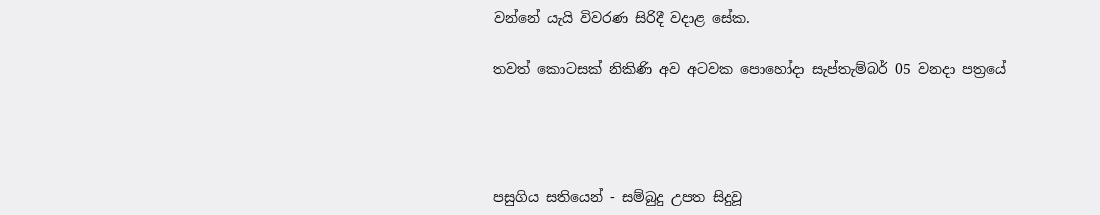වන්නේ යැයි විවරණ සිරිදී වදාළ සේක.

තවත් කොටසක් නිකිණි අව අටවක පොහෝදා සැප්තැම්බර් 05 වනදා පත්‍රයේ




පසුගිය සතියෙන් - සම්බුදු උපත සිදුවූ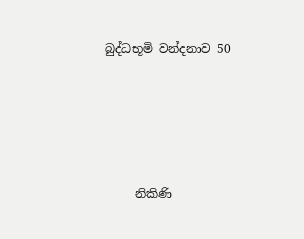බුද්ධභූමි වන්දනාව 50





     නිකිණි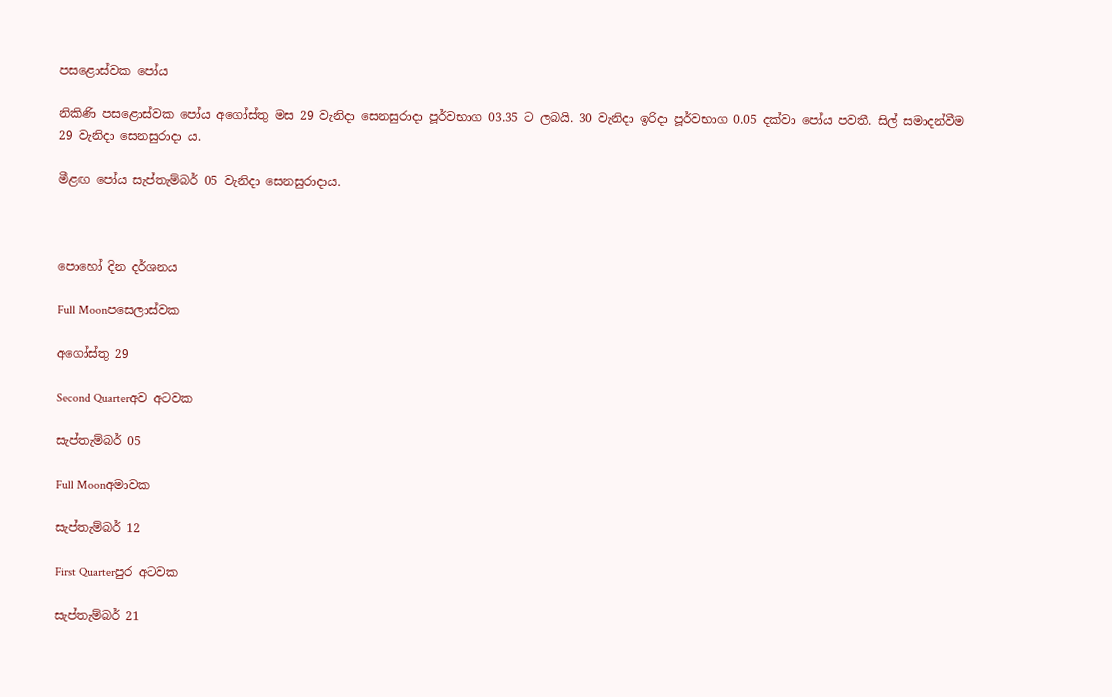පසළොස්වක පෝය

නිකිණි පසළොස්වක පෝය අගෝස්තු මස 29 වැනිදා සෙනසුරාදා පූර්වභාග 03.35 ට ලබයි. 30 වැනිදා ඉරිදා පූර්වභාග 0.05 දක්වා පෝය පවතී. සිල් සමාදන්වීම 29 වැනිදා සෙනසුරාදා ය.

මීළඟ පෝය සැප්තැම්බර් 05 වැනිදා සෙනසුරාදාය.



පොහෝ දින දර්ශනය

Full Moonපසෙලාස්වක

අගෝස්තු 29

Second Quarterඅව අටවක

සැප්තැම්බර් 05

Full Moonඅමාවක

සැප්තැම්බර් 12

First Quarterපුර අටවක

සැප්තැම්බර් 21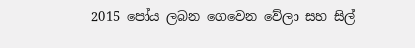2015 පෝය ලබන ගෙවෙන වේලා සහ සිල්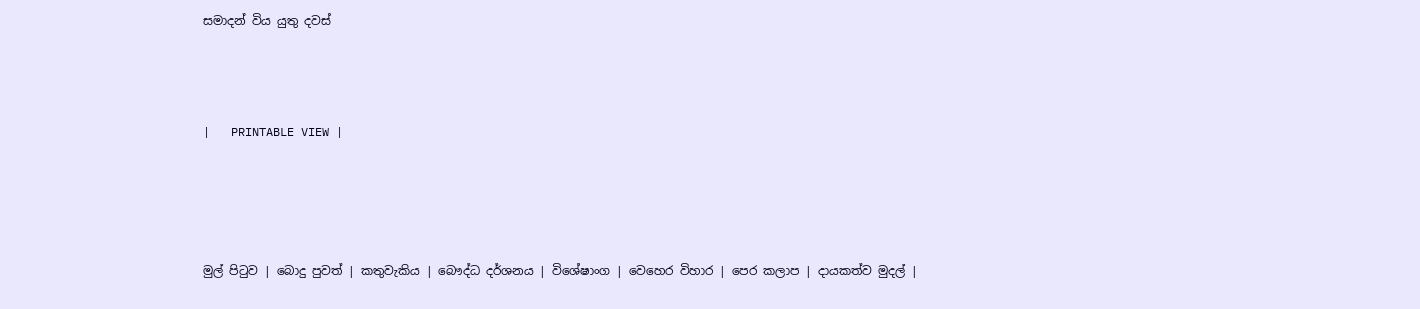සමාදන් විය යුතු දවස්



|   PRINTABLE VIEW |




මුල් පිටුව | බොදු පුවත් | කතුවැකිය | බෞද්ධ දර්ශනය | විශේෂාංග | වෙහෙර විහාර | පෙර කලාප | දායකත්ව මුදල් |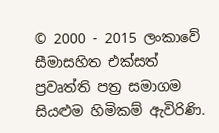© 2000 - 2015 ලංකාවේ සීමාසහිත එක්සත් ප්‍රවෘත්ති පත්‍ර සමාගම
සියළුම හිමිකම් ඇවිරිණි.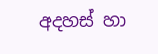අදහස් හා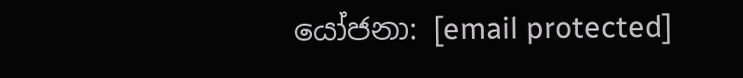යෝජනා: [email protected]